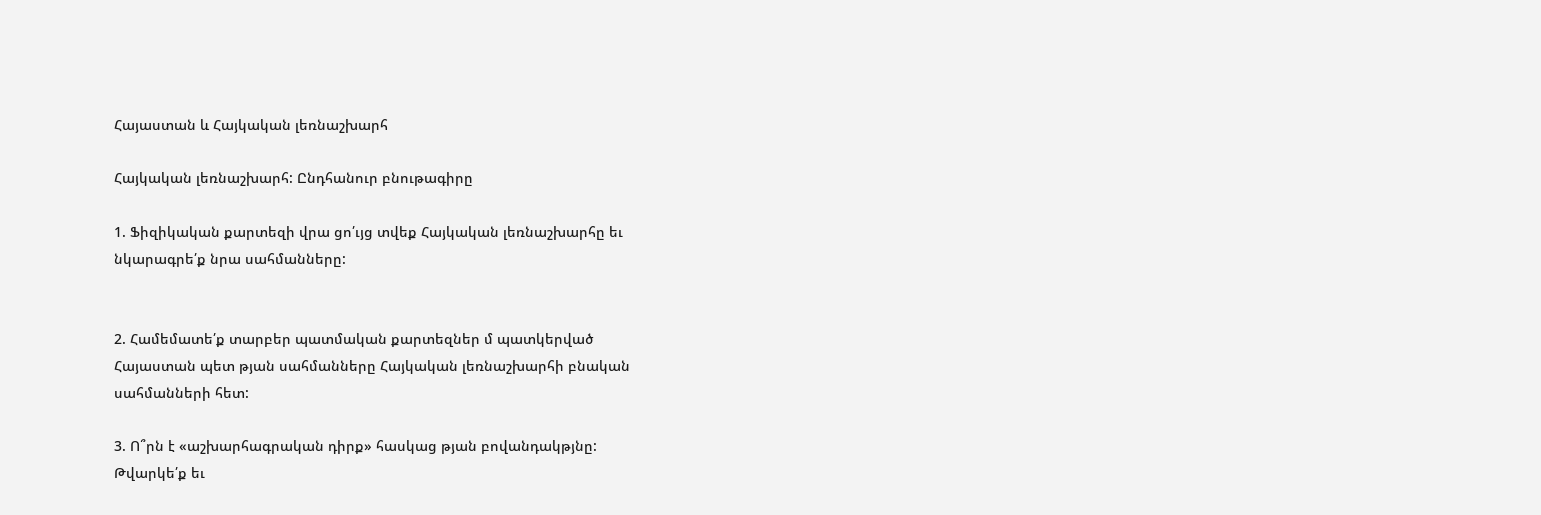Հայաստան և Հայկական լեռնաշխարհ

Հայկական լեռնաշխարհ: Ընդհանուր բնութագիրը

1. Ֆիզիկական քարտեզի վրա ցո՛ւյց տվեք Հայկական լեռնաշխարհը եւ
նկարագրե՛ք նրա սահմանները:


2. Համեմատե՛ք տարբեր պատմական քարտեզներ մ պատկերված
Հայաստան պետ թյան սահմանները Հայկական լեռնաշխարհի բնական
սահմանների հետ:

3. Ո՞րն է «աշխարհագրական դիրք» հասկաց թյան բովանդակթյնը:
Թվարկե՛ք եւ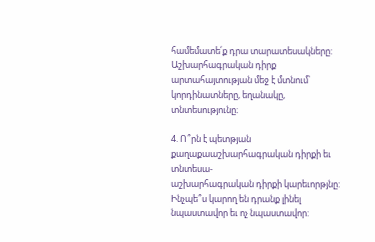համեմատե՛ք դրա տարատեսակները:
Աշխարհագրական դիրք արտահայտության մեջ է մտնում՝ կորդինատները, եղանակը, տնտեսությունը։

4. Ո՞րն է պետթյան քաղաքաաշխարհագրական դիրքի եւ տնտեսա-
աշխարհագրական դիրքի կարեւորթյնը: Ինչպե՞ս կարող են դրանք լինել
նպաստավոր եւ ոչ նպաստավոր: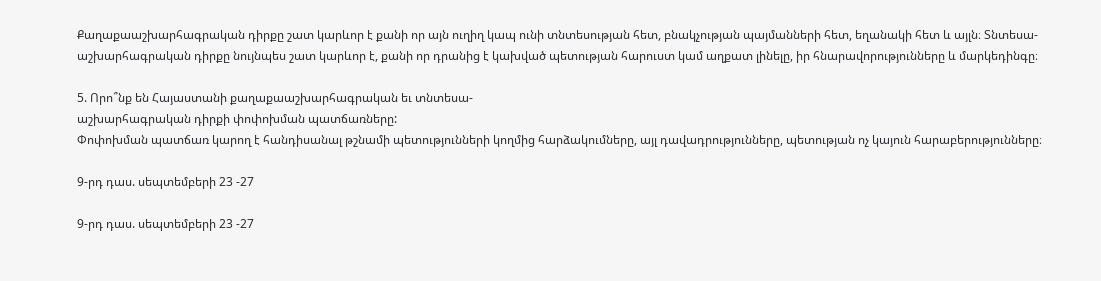Քաղաքաաշխարհագրական դիրքը շատ կարևոր է քանի որ այն ուղիղ կապ ունի տնտեսության հետ, բնակչության պայմանների հետ, եղանակի հետ և այլն։ Տնտեսա-աշխարհագրական դիրքը նույնպես շատ կարևոր է, քանի որ դրանից է կախված պետության հարուստ կամ աղքատ լինելը, իր հնարավորությունները և մարկեդինգը։

5. Որո՞նք են Հայաստանի քաղաքաաշխարհագրական եւ տնտեսա-
աշխարհագրական դիրքի փոփոխման պատճառները:
Փոփոխման պատճառ կարող է հանդիսանալ թշնամի պետությունների կողմից հարձակումները, այլ դավադրությունները, պետության ոչ կայուն հարաբերությունները։

9-րդ դաս. սեպտեմբերի 23 -27

9-րդ դաս. սեպտեմբերի 23 -27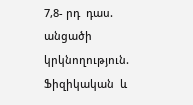7,8- րդ  դաս. անցածի  կրկնողություն. Ֆիզիկական  և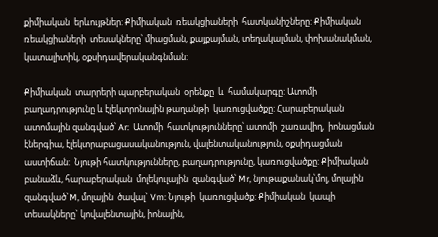քիմիական  երևույթներ: Քիմիական  ռեակցիաների  հատկանիշները: Քիմիական  ռեակցիաների  տեսակները՝ միացման, քայքայման, տեղակալման, փոխանակման, կատալիտիկ, օքսիդավերականգնման:

Քիմիական  տարրերի պարբերական  օրենքը  և  համակարգը: Ատոմի  բաղադրությունը և էլեկտրոնային թաղանթի  կառուցվածքը: Հարաբերական  ատոմային զանգված՝ Ar:  Ատոմի  հատկությունները՝ ատոմի  շառավիղ,  իոնացման  էներգիա, էլեկտրաբացասականություն, վալենտականություն, օքսիդացման  աստիճան:  Նյութի հատկությունները, բաղադրությունը, կառուցվածքը: Քիմիական  բանաձև, հարաբերական  մոլեկուլային  զանգված՝ Mr, նյութաքանակ՝մոլ, մոլային  զանգված`M, մոլային  ծավալ` Vm: Նյութի  կառուցվածք: Քիմիական  կապի  տեսակները` կովալենտային, իոնային,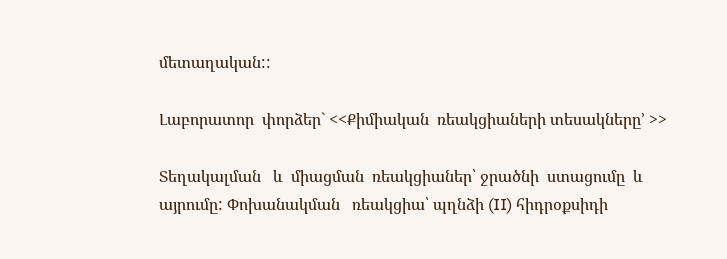մետաղական::

Լաբորատոր  փորձեր` <<Քիմիական  ռեակցիաների տեսակները՚ >>

Տեղակալման   և  միացման  ռեակցիաներ՝ ջրածնի  ստացումը  և  այրումը: Փոխանակման   ռեակցիա՝ պղնձի (II) հիդրօքսիդի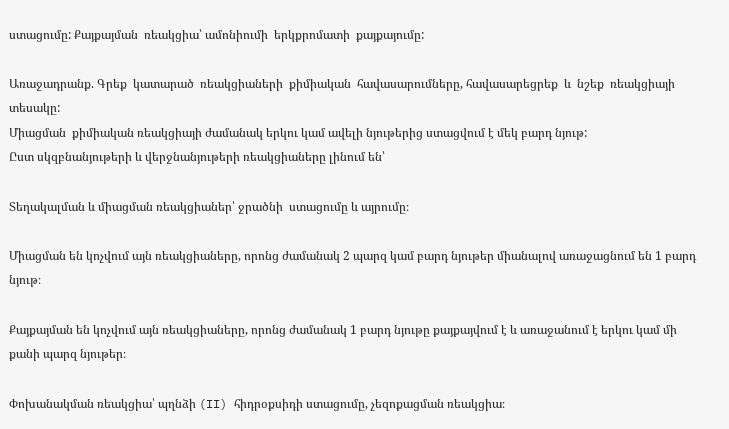ստացումը: Քայքայման  ռեակցիա՝ ամոնիումի  երկքրոմատի  քայքայումը:

Առաջադրանք. Գրեք  կատարած  ռեակցիաների  քիմիական  հավասարումները, հավասարեցրեք  և  նշեք  ռեակցիայի  տեսակը:
Միացման  քիմիական ռեակցիայի ժամանակ երկու կամ ավելի նյութերից ստացվում է մեկ բարդ նյութ:
Ըստ սկզբնանյութերի և վերջնանյութերի ռեակցիաները լինում են՝

Տեղակալման և միացման ռեակցիաներ՝ ջրածնի  ստացումը և այրումը։

Միացման են կոչվում այն ռեակցիաները, որոնց ժամանակ 2 պարզ կամ բարդ նյութեր միանալով առաջացնում են 1 բարդ նյութ։

Քայքայման են կոչվում այն ռեակցիաները, որոնց ժամանակ 1 բարդ նյութը քայքայվում է և առաջանում է երկու կամ մի քանի պարզ նյութեր։

Փոխանակման ռեակցիա՝ պղնձի (II) հիդրօքսիդի ստացումը, չեզոքացման ռեակցիա։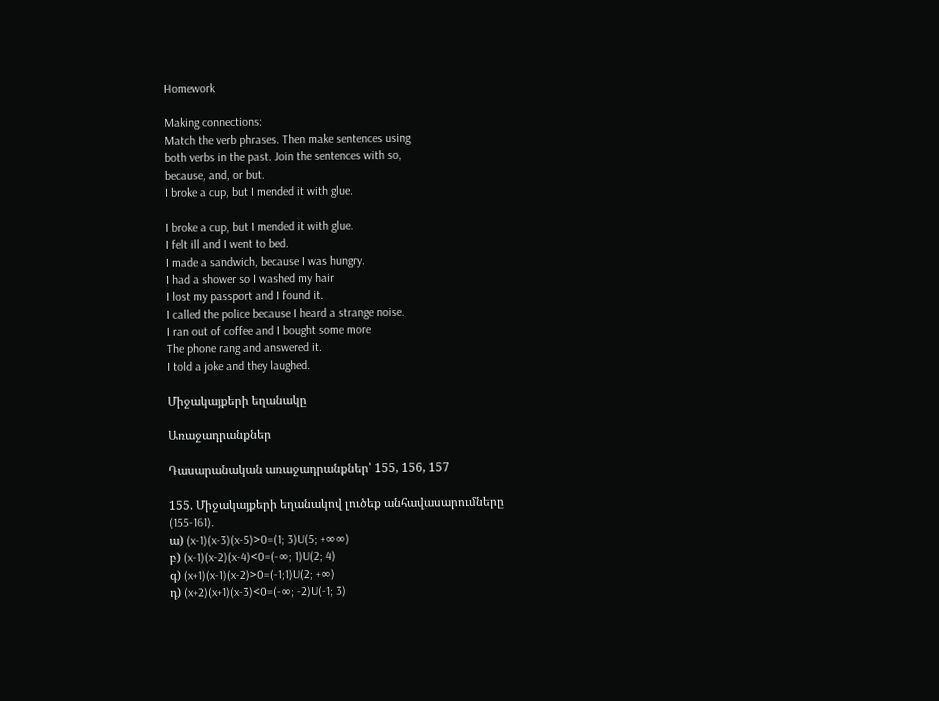Homework

Making connections:
Match the verb phrases. Then make sentences using
both verbs in the past. Join the sentences with so,
because, and, or but.
I broke a cup, but I mended it with glue.

I broke a cup, but I mended it with glue.
I felt ill and I went to bed.
I made a sandwich, because I was hungry.
I had a shower so I washed my hair
I lost my passport and I found it.
I called the police because I heard a strange noise.
I ran out of coffee and I bought some more
The phone rang and answered it.
I told a joke and they laughed.

Միջակայքերի եղանակը

Առաջադրանքներ

Դասարանական առաջադրանքներ՝ 155, 156, 157

155. Միջակայքերի եղանակով լուծեք անհավասարումները (155-161).
ա) (x-1)(x-3)(x-5)>0=(1; 3)U(5; +∞∞)
բ) (x-1)(x-2)(x-4)<0=(-∞; 1)U(2; 4)
գ) (x+1)(x-1)(x-2)>0=(-1;1)U(2; +∞)
դ) (x+2)(x+1)(x-3)<0=(-∞; -2)U(-1; 3)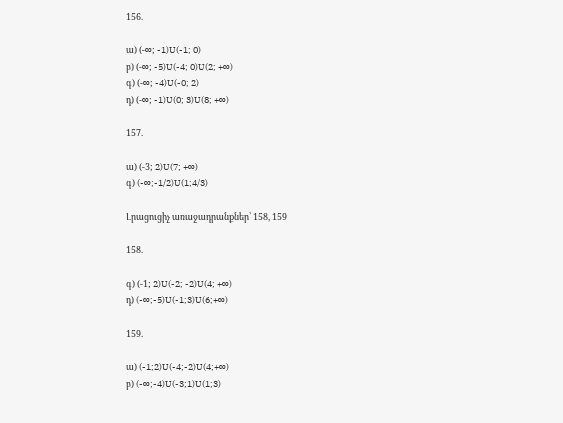156.

ա) (-∞; -1)U(-1; 0)
բ) (-∞; -5)U(-4; 0)U(2; +∞)
գ) (-∞; -4)U(-0; 2)
դ) (-∞; -1)U(0; 3)U(8; +∞)

157.

ա) (-3; 2)U(7; +∞)
գ) (-∞;-1/2)U(1;4/3)

Լրացուցիչ առաջադրանքներ՝ 158, 159

158.

գ) (-1; 2)U(-2; -2)U(4; +∞)
դ) (-∞;-5)U(-1;3)U(6;+∞)

159.

ա) (-1;2)U(-4;-2)U(4;+∞)
բ) (-∞;-4)U(-3;1)U(1;3)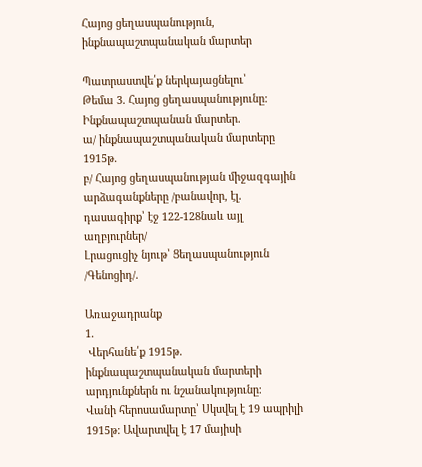Հայոց ցեղասպանություն, ինքնապաշտպանական մարտեր

Պատրաստվե՛ք ներկայացնելու՝
Թեմա 3․ Հայոց ցեղասպանությունը: Ինքնապաշտպանան մարտեր․
ա/ ինքնապաշտպանական մարտերը 1915թ․
բ/ Հայոց ցեղասպանության միջազգային արձագանքները /բանավոր, էլ․ դասագիրք՝ էջ 122-128նաև այլ աղբյուրներ/
Լրացուցիչ նյութ՝ Ցեղասպանություն /Գենոցիդ/․

Առաջադրանք
1․
 Վերհանե՛ք 1915թ․ ինքնապաշտպանական մարտերի արդյունքներն ու նշանակությունը։
Վանի հերոսամարտը՝ Սկսվել է 19 ապրիլի 1915թ: Ավարտվել է 17 մայիսի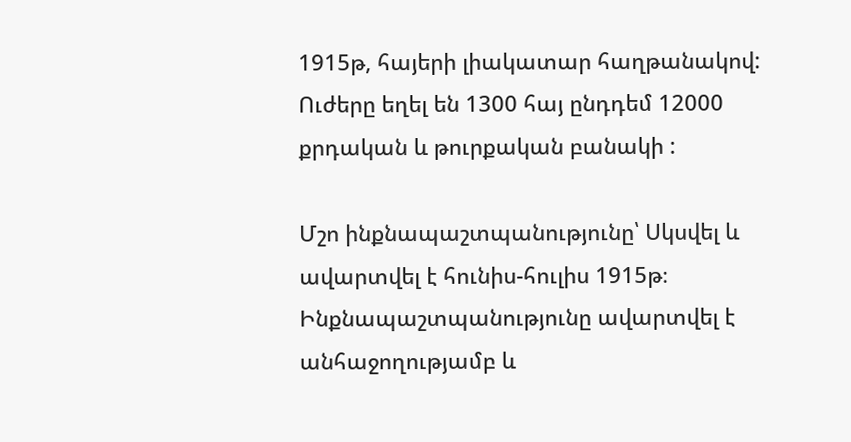1915թ, հայերի լիակատար հաղթանակով: Ուժերը եղել են 1300 հայ ընդդեմ 12000 քրդական և թուրքական բանակի :

Մշո ինքնապաշտպանությունը՝ Սկսվել և ավարտվել է հունիս-հուլիս 1915թ։ Ինքնապաշտպանությունը ավարտվել է անհաջողությամբ և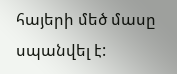հայերի մեծ մասը սպանվել է: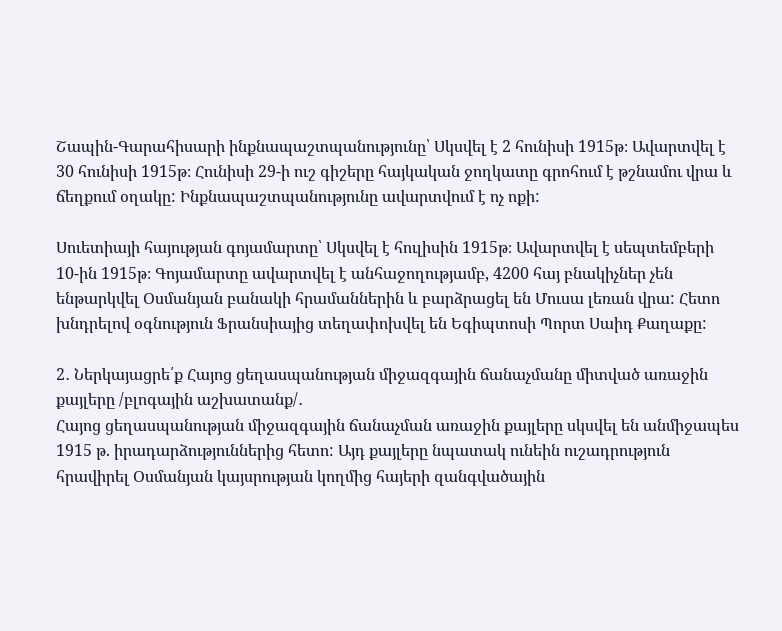Շապին-Գարահիսարի ինքնապաշտպանությունը՝ Սկսվել է 2 հունիսի 1915թ։ Ավարտվել է 30 հունիսի 1915թ։ Հունիսի 29-ի ուշ գիշերը հայկական ջողկատը գրոհում է թշնամու վրա և ճեղքում օղակը: Ինքնապաշտպանությունը ավարտվում է ոչ ոքի:

Սուետիայի հայության գոյամարտը՝ Սկսվել է հուլիսին 1915թ։ Ավարտվել է սեպտեմբերի 10-ին 1915թ։ Գոյամարտը ավարտվել է անհաջողությամբ, 4200 հայ բնակիչներ չեն ենթարկվել Օսմանյան բանակի հրամաններին և բարձրացել են Մուսա լեռան վրա: Հետո խնդրելով օգնություն Ֆրանսիայից տեղափոխվել են Եգիպտոսի Պորտ Սաիդ Քաղաքը:

2․ Ներկայացրե՛ք Հայոց ցեղասպանության միջազգային ճանաչմանը միտված առաջին քայլերը /բլոգային աշխատանք/․
Հայոց ցեղասպանության միջազգային ճանաչման առաջին քայլերը սկսվել են անմիջապես 1915 թ. իրադարձություններից հետո: Այդ քայլերը նպատակ ունեին ուշադրություն հրավիրել Օսմանյան կայսրության կողմից հայերի զանգվածային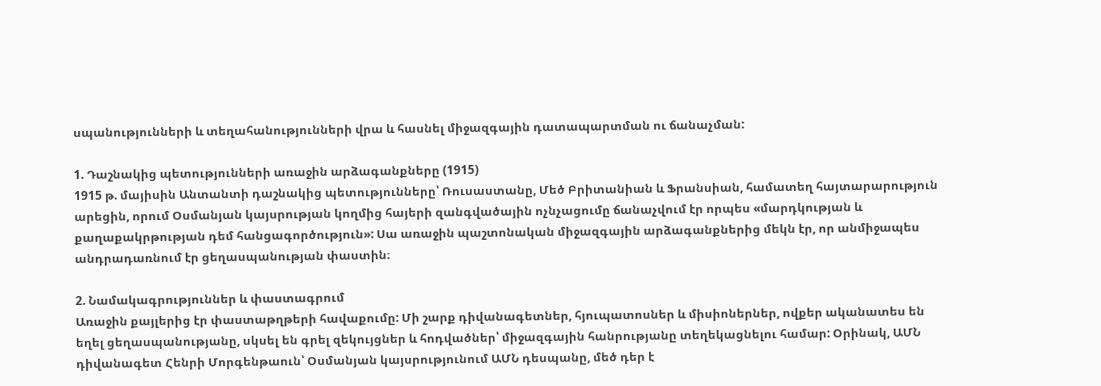սպանությունների և տեղահանությունների վրա և հասնել միջազգային դատապարտման ու ճանաչման:

1. Դաշնակից պետությունների առաջին արձագանքները (1915)
1915 թ. մայիսին Անտանտի դաշնակից պետությունները՝ Ռուսաստանը, Մեծ Բրիտանիան և Ֆրանսիան, համատեղ հայտարարություն արեցին, որում Օսմանյան կայսրության կողմից հայերի զանգվածային ոչնչացումը ճանաչվում էր որպես «մարդկության և քաղաքակրթության դեմ հանցագործություն»: Սա առաջին պաշտոնական միջազգային արձագանքներից մեկն էր, որ անմիջապես անդրադառնում էր ցեղասպանության փաստին։

2. Նամակագրություններ և փաստագրում
Առաջին քայլերից էր փաստաթղթերի հավաքումը: Մի շարք դիվանագետներ, հյուպատոսներ և միսիոներներ, ովքեր ականատես են եղել ցեղասպանությանը, սկսել են գրել զեկույցներ և հոդվածներ՝ միջազգային հանրությանը տեղեկացնելու համար: Օրինակ, ԱՄՆ դիվանագետ Հենրի Մորգենթաուն՝ Օսմանյան կայսրությունում ԱՄՆ դեսպանը, մեծ դեր է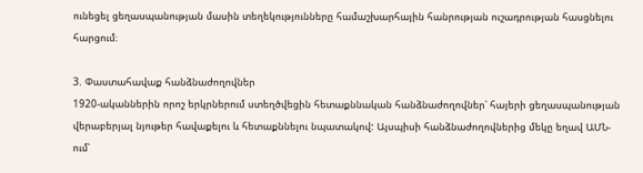ունեցել ցեղասպանության մասին տեղեկությունները համաշխարհային հանրության ուշադրության հասցնելու հարցում։

3. Փաստահավաք հանձնաժողովներ
1920-ականներին որոշ երկրներում ստեղծվեցին հետաքննական հանձնաժողովներ՝ հայերի ցեղասպանության վերաբերյալ նյութեր հավաքելու և հետաքննելու նպատակով: Այսպիսի հանձնաժողովներից մեկը եղավ ԱՄՆ-ում՝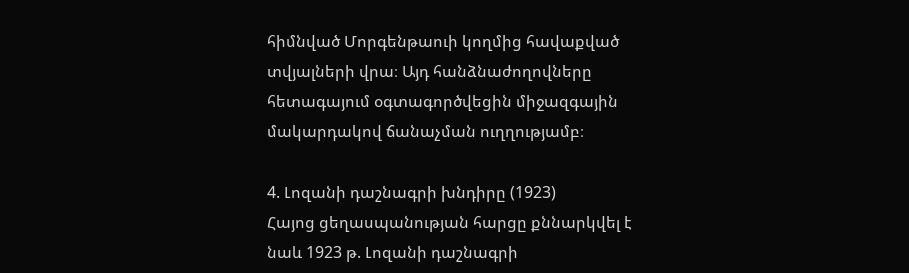հիմնված Մորգենթաուի կողմից հավաքված տվյալների վրա։ Այդ հանձնաժողովները հետագայում օգտագործվեցին միջազգային մակարդակով ճանաչման ուղղությամբ։

4. Լոզանի դաշնագրի խնդիրը (1923)
Հայոց ցեղասպանության հարցը քննարկվել է նաև 1923 թ. Լոզանի դաշնագրի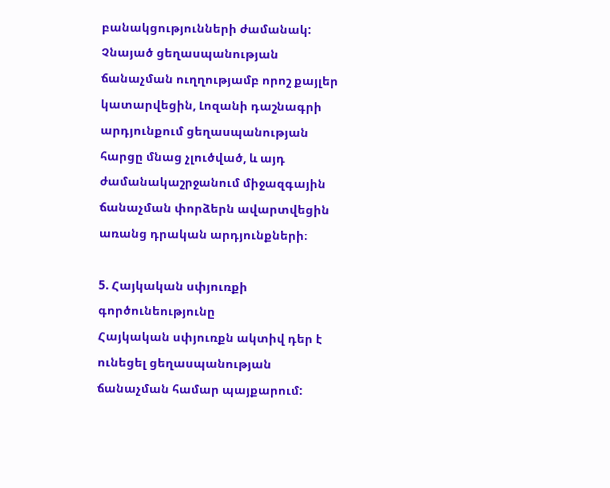բանակցությունների ժամանակ: Չնայած ցեղասպանության ճանաչման ուղղությամբ որոշ քայլեր կատարվեցին, Լոզանի դաշնագրի արդյունքում ցեղասպանության հարցը մնաց չլուծված, և այդ ժամանակաշրջանում միջազգային ճանաչման փորձերն ավարտվեցին առանց դրական արդյունքների։

5. Հայկական սփյուռքի գործունեությունը
Հայկական սփյուռքն ակտիվ դեր է ունեցել ցեղասպանության ճանաչման համար պայքարում: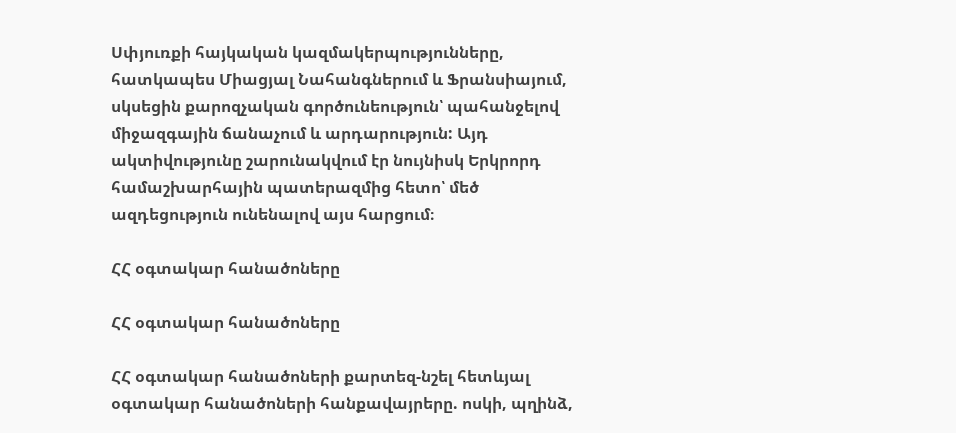Սփյուռքի հայկական կազմակերպությունները, հատկապես Միացյալ Նահանգներում և Ֆրանսիայում, սկսեցին քարոզչական գործունեություն՝ պահանջելով միջազգային ճանաչում և արդարություն: Այդ ակտիվությունը շարունակվում էր նույնիսկ Երկրորդ համաշխարհային պատերազմից հետո՝ մեծ ազդեցություն ունենալով այս հարցում։

ՀՀ օգտակար հանածոները

ՀՀ օգտակար հանածոները

ՀՀ օգտակար հանածոների քարտեզ-նշել հետևյալ օգտակար հանածոների հանքավայրերը. ոսկի, պղինձ,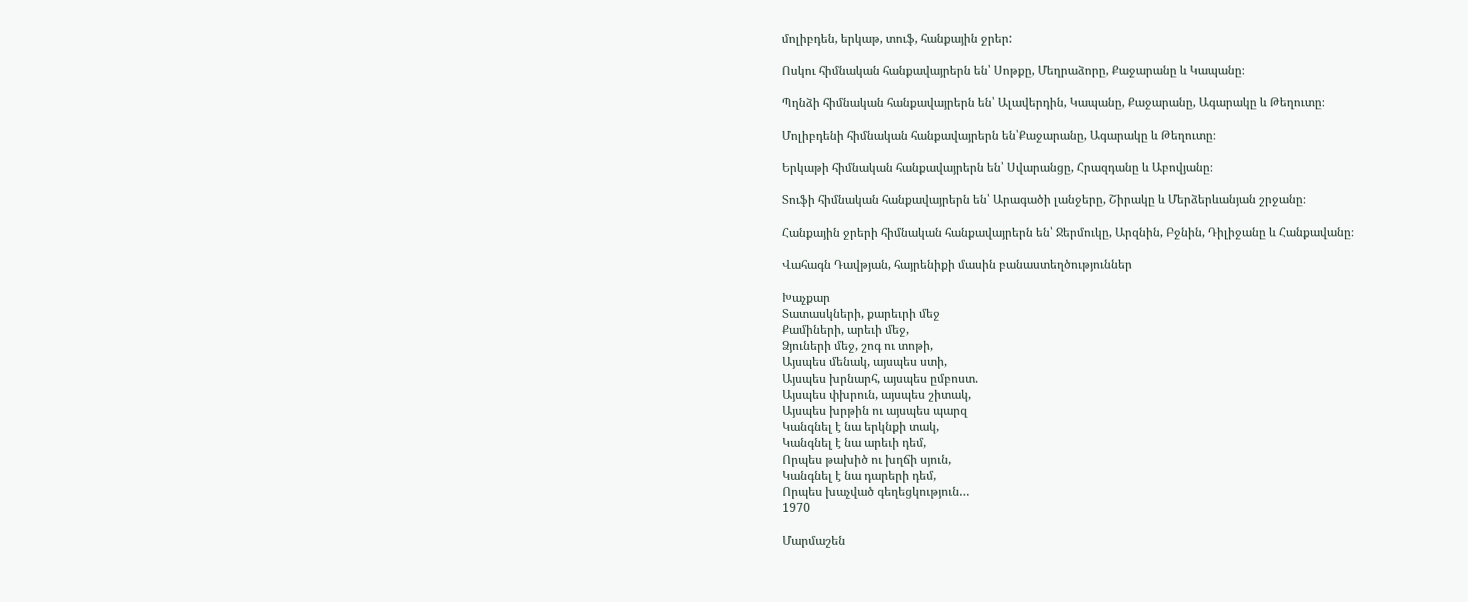մոլիբդեն, երկաթ, տուֆ, հանքային ջրեր:

Ոսկու հիմնական հանքավայրերն են՝ Սոթքը, Մեղրաձորը, Քաջարանը և Կապանը։

Պղնձի հիմնական հանքավայրերն են՝ Ալավերդին, Կապանը, Քաջարանը, Ագարակը և Թեղուտը։

Մոլիբդենի հիմնական հանքավայրերն են՝Քաջարանը, Ագարակը և Թեղուտը։

Երկաթի հիմնական հանքավայրերն են՝ Սվարանցը, Հրազդանը և Աբովյանը։

Տուֆի հիմնական հանքավայրերն են՝ Արագածի լանջերը, Շիրակը և Մերձերևանյան շրջանը։

Հանքային ջրերի հիմնական հանքավայրերն են՝ Ջերմուկը, Արզնին, Բջնին, Դիլիջանը և Հանքավանը։

Վահագն Դավթյան, հայրենիքի մասին բանաստեղծություններ

Խաչքար
Տատասկների, քարեւրի մեջ
Քամիների, արեւի մեջ,
Ձյուների մեջ, շոգ ու տոթի,
Այսպես մենակ, այսպես ստի,
Այսպես խրնարհ, այսպես ըմբոստ.
Այսպես փխրուն, այսպես շիտակ,
Այսպես խրթին ու այսպես պարզ
Կանգնել է նա երկնքի տակ,
Կանգնել է նա արեւի դեմ,
Որպես թախիծ ու խղճի սյուն,
Կանգնել է նա դարերի դեմ,
Որպես խաչված գեղեցկություն…
1970

Մարմաշեն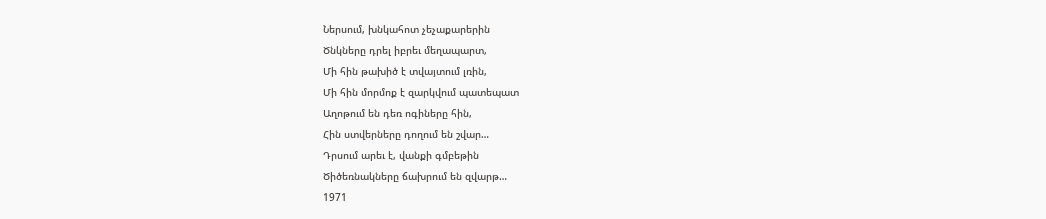Ներսում, խնկահոտ չեչաքարերին
Ծնկները դրել իբրեւ մեղապարտ,
Մի հին թախիծ է տվայտում լռին,
Մի հին մորմոք է զարկվում պատեպատ
Աղոթում են դեռ ոգիները հին,
Հին ստվերները դողում են շվար…
Դրսում արեւ է, վանքի գմբեթին
Ծիծեռնակները ճախրում են զվարթ…
1971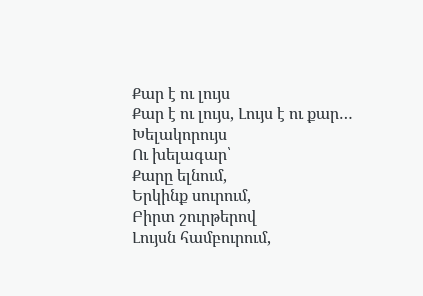Քար է ու լույս
Քար է ու լույս, Լույս է ու քար…
Խելակորույս
Ու խելագար՝
Քարը ելնում,
Երկինք սուրում,
Բիրտ շուրթերով
Լույսն համբուրում,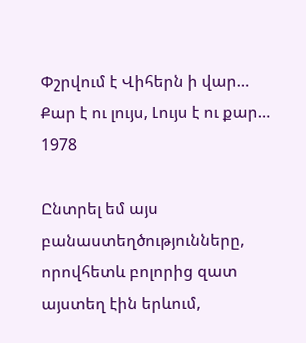Փշրվում է Վիհերն ի վար…
Քար է ու լույս, Լույս է ու քար…
1978

Ընտրել եմ այս բանաստեղծությունները, որովհետև բոլորից զատ այստեղ էին երևում,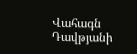Վահագն Դավթյանի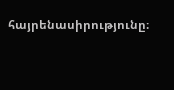հայրենասիրությունը։